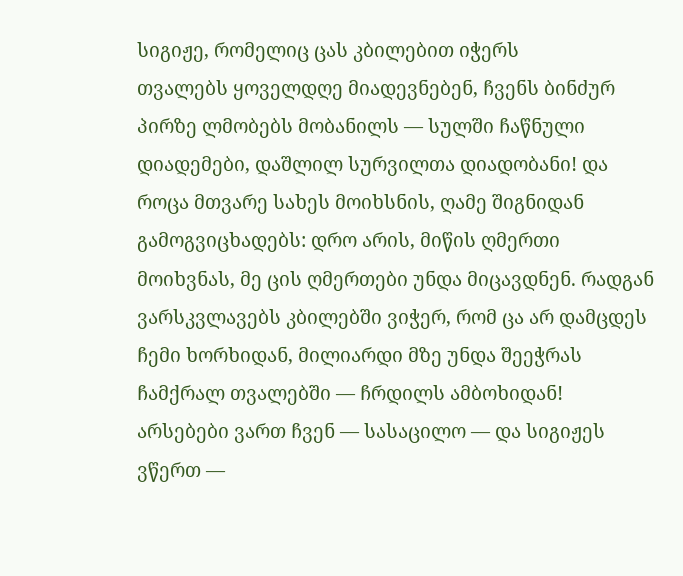სიგიჟე, რომელიც ცას კბილებით იჭერს
თვალებს ყოველდღე მიადევნებენ, ჩვენს ბინძურ პირზე ლმობებს მობანილს — სულში ჩაწნული დიადემები, დაშლილ სურვილთა დიადობანი! და როცა მთვარე სახეს მოიხსნის, ღამე შიგნიდან გამოგვიცხადებს: დრო არის, მიწის ღმერთი მოიხვნას, მე ცის ღმერთები უნდა მიცავდნენ. რადგან ვარსკვლავებს კბილებში ვიჭერ, რომ ცა არ დამცდეს ჩემი ხორხიდან, მილიარდი მზე უნდა შეეჭრას ჩამქრალ თვალებში — ჩრდილს ამბოხიდან! არსებები ვართ ჩვენ — სასაცილო — და სიგიჟეს ვწერთ —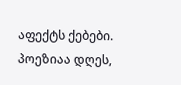აფექტს ქებები. პოეზიაა დღეს,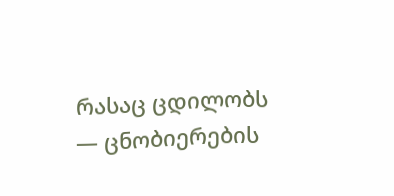რასაც ცდილობს — ცნობიერების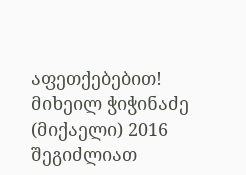აფეთქებებით! მიხეილ ჭიჭინაძე (მიქაელი) 2016
შეგიძლიათ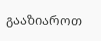გააზიაროთ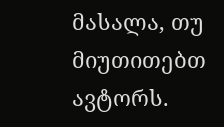მასალა, თუ მიუთითებთ ავტორს.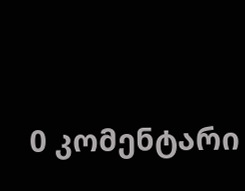0 კომენტარი